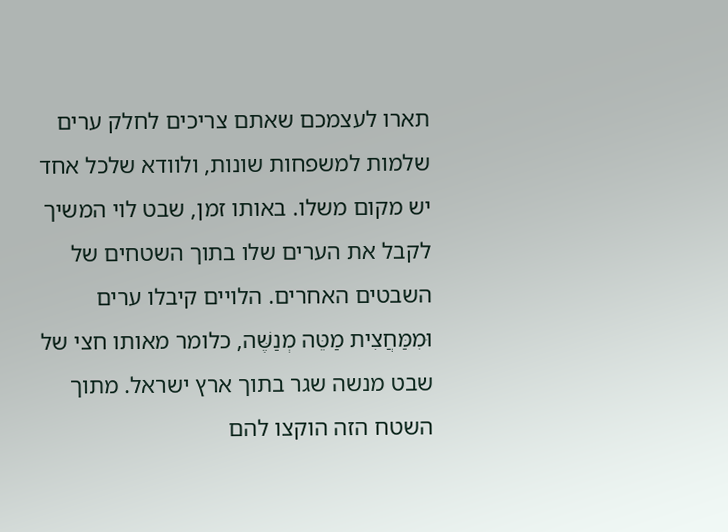תארו לעצמכם שאתם צריכים לחלק ערים שלמות למשפחות שונות, ולוודא שלכל אחד יש מקום משלו. באותו זמן, שבט לוי המשיך לקבל את הערים שלו בתוך השטחים של השבטים האחרים. הלויים קיבלו ערים וּמִמַּחֲצִית מַטֵּה מְנַשֶּׁה, כלומר מאותו חצי של שבט מנשה שגר בתוך ארץ ישראל. מתוך השטח הזה הוקצו להם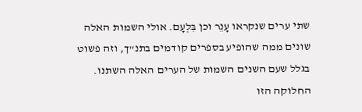שתי ערים שנקראו עָנֵר וכן בִּלְעָם. אולי השמות האלה שונים ממה שהופיע בספרים קודמים בתנ"ך, וזה פשוט בגלל שעם השנים השמות של הערים האלה השתנו.
החלוקה הזו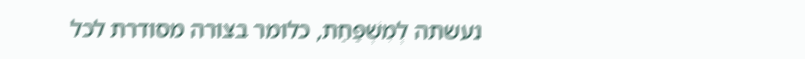נעשתה לְמִשְׁפַּחַת, כלומר בצורה מסודרת לכל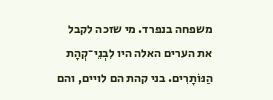משפחה בנפרד. מי שזכה לקבל את הערים האלה היו לִבְנֵי־קְהָת הַנּוֹתָרִים. בני קהת הם לויים, והם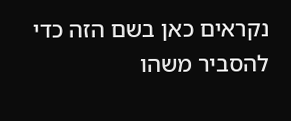נקראים כאן בשם הזה כדי להסביר משהו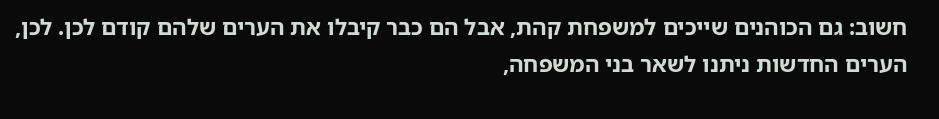חשוב: גם הכוהנים שייכים למשפחת קהת, אבל הם כבר קיבלו את הערים שלהם קודם לכן. לכן, הערים החדשות ניתנו לשאר בני המשפחה,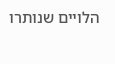הלויים שנותרו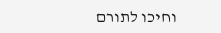וחיכו לתורם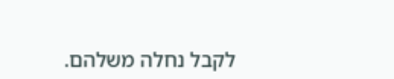לקבל נחלה משלהם.